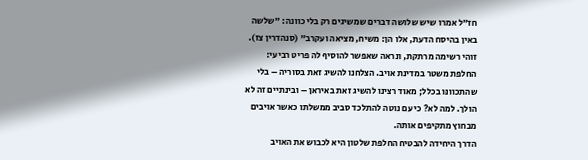חז"ל אמרו שיש שלושה דברים שמשיגים רק בלי כוונה: "שלשה באין בהיסח הדעת, אלו הן: משיח, מציאה ועקרב" (סנהדרין צז). זוהי רשימה מרתקת, ונראה שאפשר להוסיף לה פריט רביעי: החלפת משטר במדינת אויב. הצלחנו להשיג זאת בסוריה – בלי שהתכוונּו בכלל; מאוד רצינו להשיג זאת באיראן – ובינתיים זה לא הולך. למה לא? כי עם נוטה להתלכד סביב ממשלתו כאשר אויבים מבחוץ מתקיפים אותה.
הדרך היחידה להבטיח החלפת שלטון היא לכבוש את האויב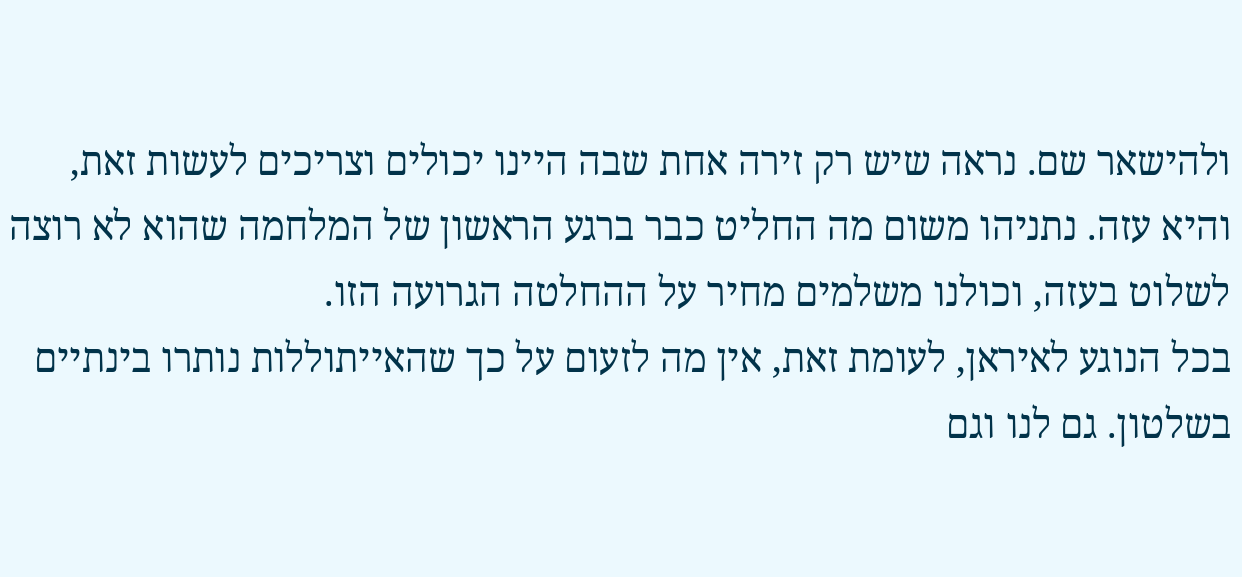ולהישאר שם. נראה שיש רק זירה אחת שבה היינו יכולים וצריכים לעשות זאת, והיא עזה. נתניהו משום מה החליט כבר ברגע הראשון של המלחמה שהוא לא רוצה לשלוט בעזה, וכולנו משלמים מחיר על ההחלטה הגרועה הזו.
בכל הנוגע לאיראן, לעומת זאת, אין מה לזעום על כך שהאייתוללות נותרו בינתיים בשלטון. גם לנו וגם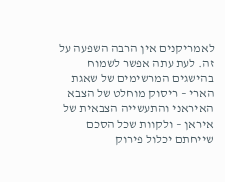לאמריקנים אין הרבה השפעה על זה. לעת עתה אפשר לשמוח בהישגים המרשימים של שאגת הארי – ריסוק מוחלט של הצבא האיראני והתעשייה הצבאית של איראן – ולקוות שכל הסכם שייחתם יכלול פירוק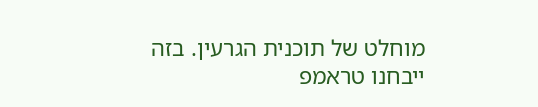מוחלט של תוכנית הגרעין. בזה ייבחנו טראמפ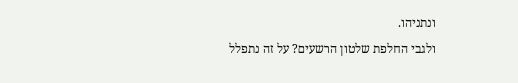ונתניהו.
ולגבי החלפת שלטון הרשעים? על זה נתפלל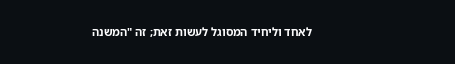לאחד וליחיד המסוגל לעשות זאת; זה "המשנה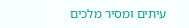עיתים ומסיר מלכים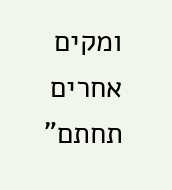ומקים אחרים תחתם"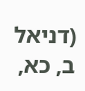(דניאל ב, כא,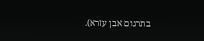בתרגום אבן עזרא).